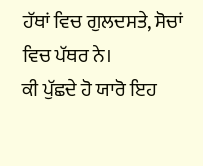ਹੱਥਾਂ ਵਿਚ ਗੁਲਦਸਤੇ, ਸੋਚਾਂ ਵਿਚ ਪੱਥਰ ਨੇ।
ਕੀ ਪੁੱਛਦੇ ਹੋ ਯਾਰੋ ਇਹ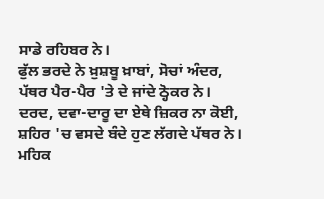ਸਾਡੇ ਰਹਿਬਰ ਨੇ।
ਫੁੱਲ ਭਰਦੇ ਨੇ ਖ਼ੁਸ਼ਬੂ ਖ਼ਾਬਾਂ, ਸੋਚਾਂ ਅੰਦਰ,
ਪੱਥਰ ਪੈਰ-ਪੈਰ 'ਤੇ ਦੇ ਜਾਂਦੇ ਠ੍ਹੋਕਰ ਨੇ।
ਦਰਦ, ਦਵਾ-ਦਾਰੂ ਦਾ ਏਥੇ ਜ਼ਿਕਰ ਨਾ ਕੋਈ,
ਸ਼ਹਿਰ 'ਚ ਵਸਦੇ ਬੰਦੇ ਹੁਣ ਲੱਗਦੇ ਪੱਥਰ ਨੇ।
ਮਹਿਕ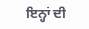ਇਨ੍ਹਾਂ ਦੀ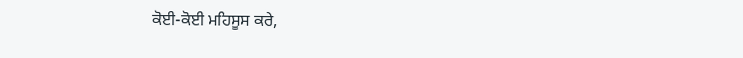ਕੋਈ-ਕੋਈ ਮਹਿਸੂਸ ਕਰੇ,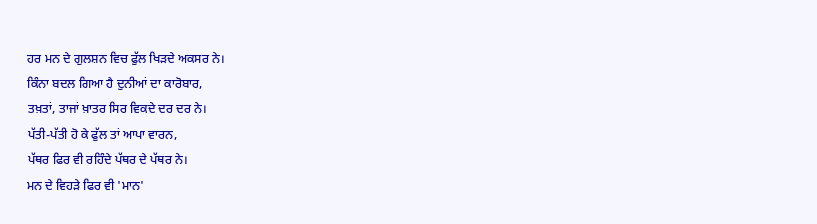ਹਰ ਮਨ ਦੇ ਗੁਲਸ਼ਨ ਵਿਚ ਫੁੱਲ ਖਿੜਦੇ ਅਕਸਰ ਨੇ।
ਕਿੰਨਾ ਬਦਲ ਗਿਆ ਹੈ ਦੁਨੀਆਂ ਦਾ ਕਾਰੋਬਾਰ,
ਤਖ਼ਤਾਂ, ਤਾਜਾਂ ਖ਼ਾਤਰ ਸਿਰ ਵਿਕਦੇ ਦਰ ਦਰ ਨੇ।
ਪੱਤੀ-ਪੱਤੀ ਹੋ ਕੇ ਫੁੱਲ ਤਾਂ ਆਪਾ ਵਾਰਨ,
ਪੱਥਰ ਫਿਰ ਵੀ ਰਹਿੰਦੇ ਪੱਥਰ ਦੇ ਪੱਥਰ ਨੇ।
ਮਨ ਦੇ ਵਿਹੜੇ ਫਿਰ ਵੀ 'ਮਾਨ'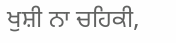ਖੁਸ਼ੀ ਨਾ ਚਹਿਕੀ,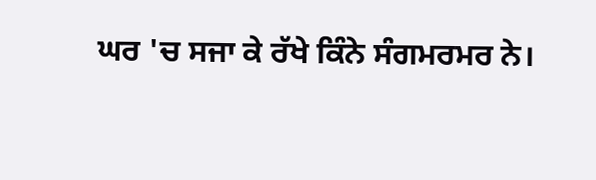ਘਰ 'ਚ ਸਜਾ ਕੇ ਰੱਖੇ ਕਿੰਨੇ ਸੰਗਮਰਮਰ ਨੇ।